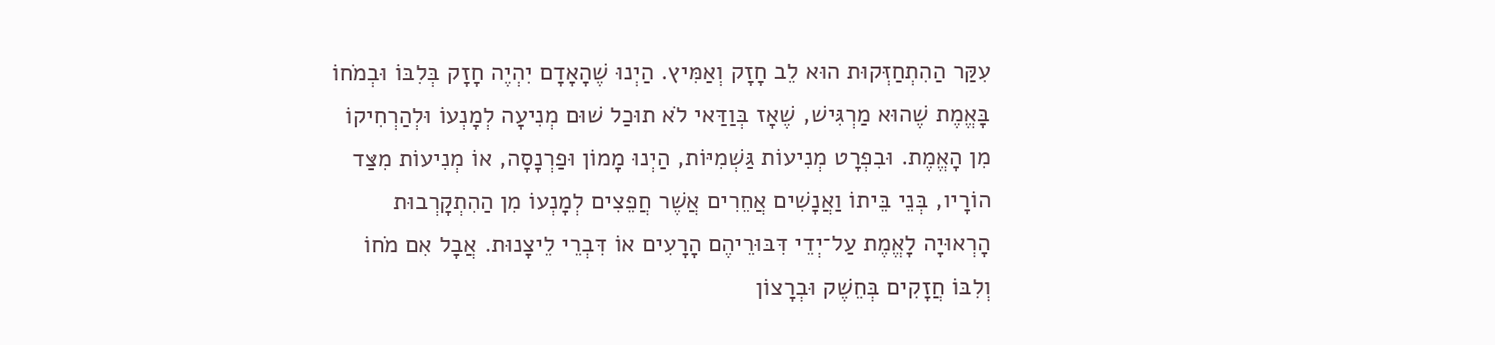עִקַּר הַהִתְחַזְּקוּת הוּא לֵב חָזָק וְאַמִּיץ. הַיְנוּ שֶׁהָאָדָם יִהְיֶה חָזָק בְּלִבּוֹ וּבְמֹחוֹ בָּאֱמֶת שֶׁהוּא מַרְגִּישׁ, שֶׁאָז בְּוַדַּאי לֹא תוּכַל שׁוּם מְנִיעָה לְמָנְעוֹ וּלְהַרְחִיקוֹ מִן הָאֱמֶת. וּבִפְרָט מְנִיעוֹת גַּשְׁמִיּוֹת, הַיְנוּ מָמוֹן וּפַרְנָסָה, אוֹ מְנִיעוֹת מִצַּד הוֹרָיו, בְּנֵי בֵּיתוֹ וַאֲנָשִׁים אֲחֵרִים אֲשֶׁר חֲפֵצִים לְמָנְעוֹ מִן הַהִתְקָרְבוּת הָרְאוּיָה לָאֱמֶת עַל־יְדֵי דִּבּוּרֵיהֶם הָרָעִים אוֹ דִּבְרֵי לֵיצָנוּת. אֲבָל אִם מֹחוֹ וְלִבּוֹ חֲזָקִים בְּחֵשֶׁק וּבְרָצוֹן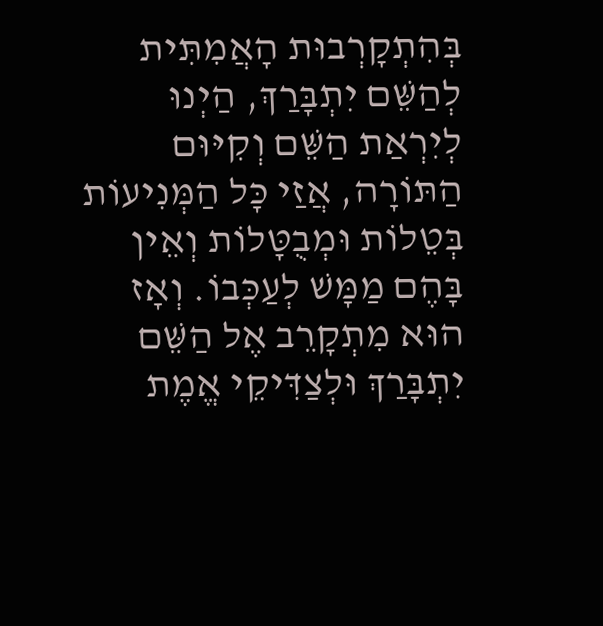בְּהִתְקָרְבוּת הָאֲמִתִּית לְהַשֵּׁם יִתְבָּרַךְ, הַיְנוּ לְיִרְאַת הַשֵּׁם וְקִיּוּם הַתּוֹרָה, אֲזַי כָּל הַמְּנִיעוֹת בְּטֵלוֹת וּמְבֻטָּלוֹת וְאֵין בָּהֶם מַמָּשׁ לְעַכְּבוֹ. וְאָז הוּא מִתְקָרֵב אֶל הַשֵּׁם יִתְבָּרַךְ וּלְצַדִּיקֵי אֱמֶת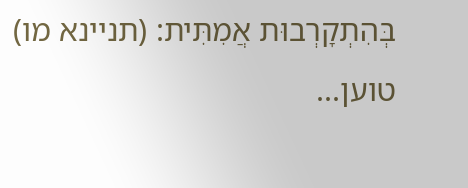בְּהִתְקָרְבוּת אֲמִתִּית: (תניינא מו)
טוען...